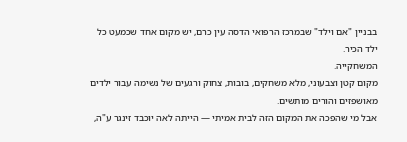בבניין "אם וילד" שבמרכז הרפואי הדסה עין כרם, יש מקום אחד שכמעט כל ילד הכיר.
המשחקייה.
מקום קטן וצבעוני, מלא משחקים, בובות, צחוק ורגעים של נשימה עבור ילדים מאושפזים והורים מותשים.
אבל מי שהפכה את המקום הזה לבית אמיתי — הייתה לאה יוכבד זינגר ע"ה,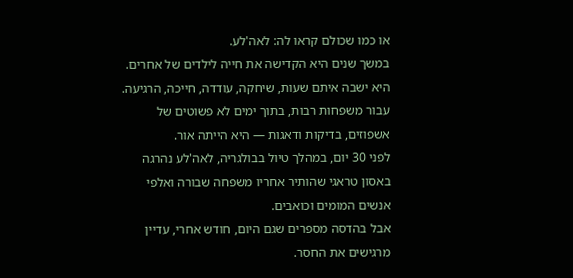או כמו שכולם קראו לה: לאה'לע.
במשך שנים היא הקדישה את חייה לילדים של אחרים.
היא ישבה איתם שעות, שיחקה, עודדה, חייכה, הרגיעה.
עבור משפחות רבות, בתוך ימים לא פשוטים של אשפוזים, בדיקות ודאגות — היא הייתה אור.
לפני 30 יום, במהלך טיול בבולגריה, לאה'לע נהרגה באסון טראגי שהותיר אחריו משפחה שבורה ואלפי אנשים המומים וכואבים.
אבל בהדסה מספרים שגם היום, חודש אחרי, עדיין מרגישים את החסר.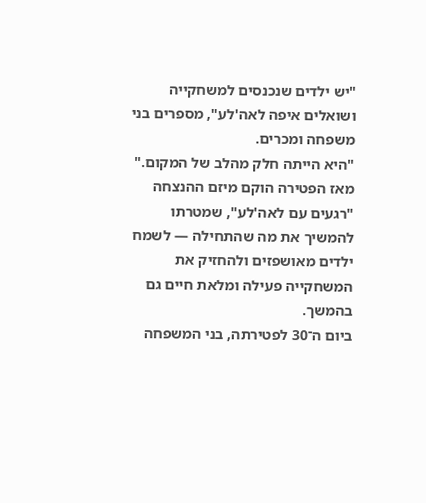"יש ילדים שנכנסים למשחקייה ושואלים איפה לאה'לע", מספרים בני משפחה ומכרים.
"היא הייתה חלק מהלב של המקום."
מאז הפטירה הוקם מיזם ההנצחה "רגעים עם לאה'לע", שמטרתו להמשיך את מה שהתחילה — לשמח ילדים מאושפזים ולהחזיק את המשחקייה פעילה ומלאת חיים גם בהמשך.
ביום ה־30 לפטירתה, בני המשפחה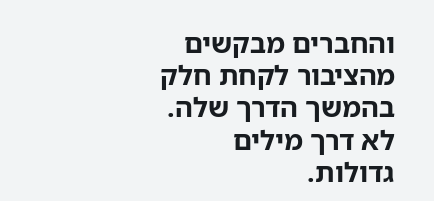והחברים מבקשים מהציבור לקחת חלק בהמשך הדרך שלה.
לא דרך מילים גדולות.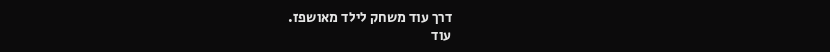דרך עוד משחק לילד מאושפז.
עוד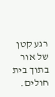רגע קטן של אור בתוך בית חולים.